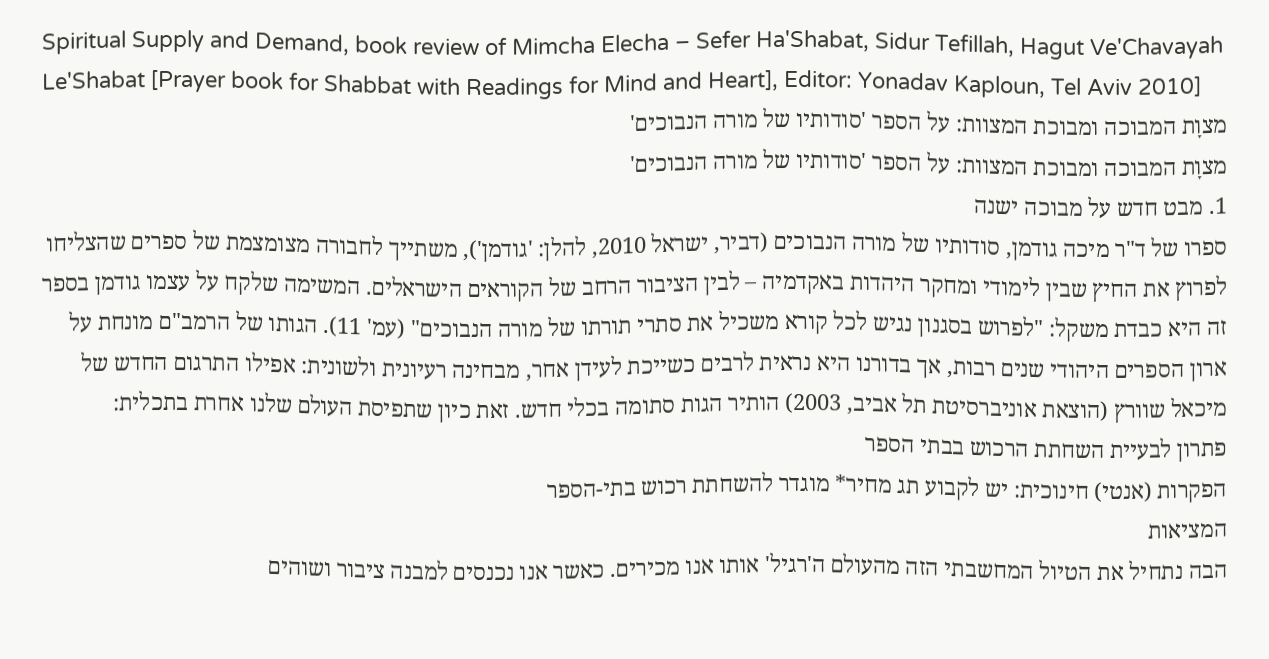Spiritual Supply and Demand, book review of Mimcha Elecha – Sefer Ha'Shabat, Sidur Tefillah, Hagut Ve'Chavayah Le'Shabat [Prayer book for Shabbat with Readings for Mind and Heart], Editor: Yonadav Kaploun, Tel Aviv 2010]
מצוָת המבוכה ומבוכת המצוות: על הספר 'סודותיו של מורה הנבוכים'
מצוָת המבוכה ומבוכת המצוות: על הספר 'סודותיו של מורה הנבוכים'
1. מבט חדש על מבוכה ישנה
ספרו של ד"ר מיכה גודמן, סודותיו של מורה הנבוכים (דביר, ישראל 2010, להלן: 'גודמן'), משתייך לחבורה מצומצמת של ספרים שהצליחו לפרוץ את החיץ שבין לימודי ומחקר היהדות באקדמיה – לבין הציבור הרחב של הקוראים הישראלים. המשימה שלקח על עצמו גודמן בספר זה היא כבדת משקל: "לפרוש בסגנון נגיש לכל קורא משכיל את סתרי תורתו של מורה הנבוכים" (עמ' 11). הגותו של הרמב"ם מונחת על ארון הספרים היהודי שנים רבות, אך בדורנו היא נראית לרבים כשייכת לעידן אחר, מבחינה רעיונית ולשונית: אפילו התרגום החדש של מיכאל שוורץ (הוצאת אוניברסיטת תל אביב, 2003) הותיר הגות סתומה בכלי חדש. זאת כיון שתפיסת העולם שלנו אחרת בתכלית:
פתרון לבעיית השחתת הרכוש בבתי הספר
הפקרות (אנטי) חינוכית: יש לקבוע תג מחיר* מוגדר להשחתת רכוש בתי-הספר
המציאות
הבה נתחיל את הטיול המחשבתי הזה מהעולם ה'רגיל' אותו אנו מכירים. כאשר אנו נכנסים למבנה ציבור ושוהים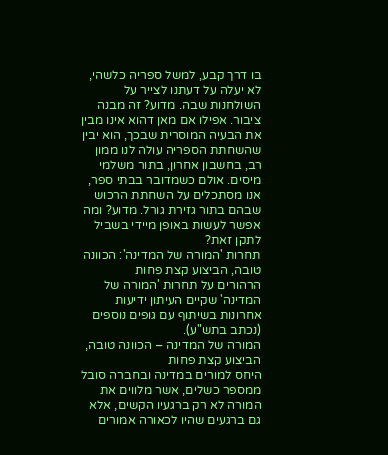בו דרך קבע, למשל ספריה כלשהי, לא יעלה על דעתנו לצייר על השולחנות שבה. מדוע? זה מבנה ציבור. אפילו אם מאן דהוא אינו מבין את הבעיה המוסרית שבכך, הוא יבין שהשחתת הספריה עולה לנו ממון רב, בחשבון אחרון, בתור משלמי מיסים. אולם כשמדובר בבתי ספר, אנו מסתכלים על השחתת הרכוש שבהם בתור גזירת גורל. מדוע? ומה אפשר לעשות באופן מיידי בשביל לתקן זאת?
תחרות 'המורה של המדינה': הכוונה טובה, הביצוע קצת פחות
הרהורים על תחרות 'המורה של המדינה' שקיים העיתון ידיעות אחרונות בשיתוף עם גופים נוספים (נכתב בתש"ע).
המורה של המדינה – הכוונה טובה, הביצוע קצת פחות
היחס למורים במדינה ובחברה סובל ממספר כשלים, אשר מלווים את המורה לא רק ברגעיו הקשים, אלא גם ברגעים שהיו לכאורה אמורים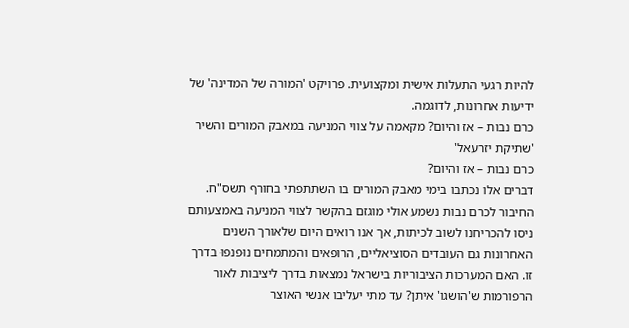להיות רגעי התעלות אישית ומקצועית. פרויקט 'המורה של המדינה' של ידיעות אחרונות, לדוגמה.
כרם נבות – אז והיום? מקאמה על צווי המניעה במאבק המורים והשיר 'שתיקת יזרעאל'
כרם נבות – אז והיום?
דברים אלו נכתבו בימי מאבק המורים בו השתתפתי בחורף תשס"ח. החיבור לכרם נבות נשמע אולי מוגזם בהקשר לצווי המניעה באמצעותם ניסו להכריחנו לשוב לכיתות, אך אנו רואים היום שלאורך השנים האחרונות גם העובדים הסוציאליים, הרופאים והמתמחים נוּפנפוּ בדרך זו. האם המערכות הציבוריות בישראל נמצאות בדרך ליציבות לאור הרפורמות ש'הושגו' איתן? עד מתי יעליבו אנשי האוצר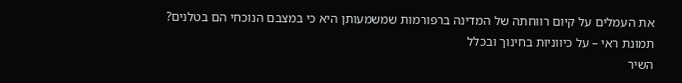את העמלים על קיום רווחתה של המדינה ברפורמות שמשמעותן היא כי במצבם הנוכחי הם בטלנים?
תמונת ראי – על כיווניוּת בחינוך ובכלל
השיר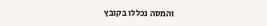והמסה נכללו בקובץ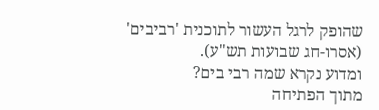שהופק לרגל העשור לתוכנית 'רביבים' (אסרו-חג שבועות תש"ע).
ומדוע נקרא שמה רבי בים?
מתוך הפתיחה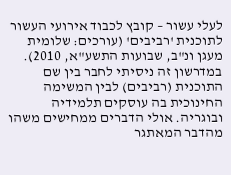לעלי עשור – קובץ לכבוד אירועי העשור לתוכנית 'רביבים' (עורכים: שלומית מעגן ונ"ב, שבועות התשע"א, 2010). במדרשון זה ניסיתי לחבר בין שם התוכנית (רביבים) לבין המשימה החינוכית בה עוסקים תלמידיה ובוגריה. אולי הדברים ממחישים משהו מהדבר המאתגר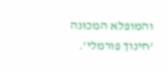והמופלא המכוּנה 'חינוך פורמלי'.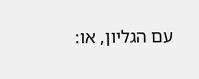עם הגליון, או: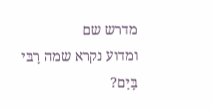מדרש שם
ומדוע נקרא שמה רָבּי בָּיַם?